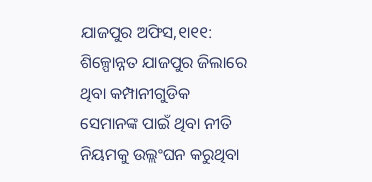ଯାଜପୁର ଅଫିସ,୧ା୧୧: ଶିଳ୍ପୋନ୍ନତ ଯାଜପୁର ଜିଲାରେ ଥିବା କମ୍ପାନୀଗୁଡିକ ସେମାନଙ୍କ ପାଇଁ ଥିବା ନୀତି ନିୟମକୁ ଉଲ୍ଲଂଘନ କରୁଥିବା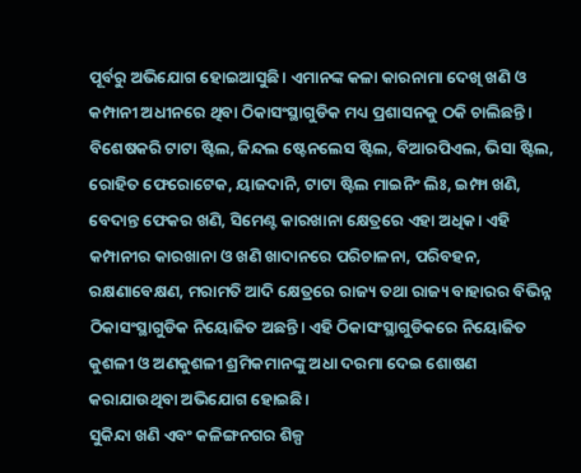ପୂର୍ବରୁ ଅଭିଯୋଗ ହୋଇଆସୁଛି। ଏମାନଙ୍କ କଳା କାରନାମା ଦେଖି ଖଣି ଓ କମ୍ପାନୀ ଅଧୀନରେ ଥିବା ଠିକାସଂସ୍ଥାଗୁଡିକ ମଧ୍ୟ ପ୍ରଶାସନକୁ ଠକି ଚାଲିଛନ୍ତି। ବିଶେଷକରି ଟାଟା ଷ୍ଟିଲ, ଜିନ୍ଦଲ ଷ୍ଟେନଲେସ ଷ୍ଟିଲ, ବିଆରପିଏଲ, ଭିସା ଷ୍ଟିଲ, ରୋହିତ ଫେରୋଟେକ, ୟାଜଦାନି, ଟାଟା ଷ୍ଟିଲ ମାଇନିଂ ଲିଃ, ଇମ୍ଫା ଖଣି, ବେଦାନ୍ତ ଫେକର ଖଣି, ସିମେଣ୍ଟ କାରଖାନା କ୍ଷେତ୍ରରେ ଏହା ଅଧିକ। ଏହି କମ୍ପାନୀର କାରଖାନା ଓ ଖଣି ଖାଦାନରେ ପରିଚାଳନା, ପରିବହନ, ରକ୍ଷଣାବେକ୍ଷଣ, ମରାମତି ଆଦି କ୍ଷେତ୍ରରେ ରାଜ୍ୟ ତଥା ରାଜ୍ୟ ବାହାରର ବିଭିନ୍ନ ଠିକାସଂସ୍ଥାଗୁଡିକ ନିୟୋଜିତ ଅଛନ୍ତି। ଏହି ଠିକାସଂସ୍ଥାଗୁଡିକରେ ନିୟୋଜିତ କୁଶଳୀ ଓ ଅଣକୁଶଳୀ ଶ୍ରମିକମାନଙ୍କୁ ଅଧା ଦରମା ଦେଇ ଶୋଷଣ କରାଯାଉଥିବା ଅଭିଯୋଗ ହୋଇଛି।
ସୁକିନ୍ଦା ଖଣି ଏବଂ କଳିଙ୍ଗନଗର ଶିଳ୍ପ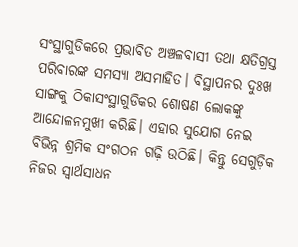ସଂସ୍ଥାଗୁଡିକରେ ପ୍ରଭାବିତ ଅଞ୍ଚଳବାସୀ ତଥା କ୍ଷତିଗ୍ରସ୍ତ ପରିବାରଙ୍କ ସମସ୍ୟା ଅସମାହିତ। ବିସ୍ଥାପନର ଦୁଃଖ ସାଙ୍ଗକୁ ଠିକାସଂସ୍ଥାଗୁଡିକର ଶୋଷଣ ଲୋକଙ୍କୁ ଆନ୍ଦୋଳନମୁଖୀ କରିଛି। ଏହାର ସୁଯୋଗ ନେଇ ବିଭିନ୍ନ ଶ୍ରମିକ ସଂଗଠନ ଗଢ଼ି ଉଠିଛି। କିନ୍ତୁ ସେଗୁଡ଼ିକ ନିଜର ସ୍ବାର୍ଥସାଧନ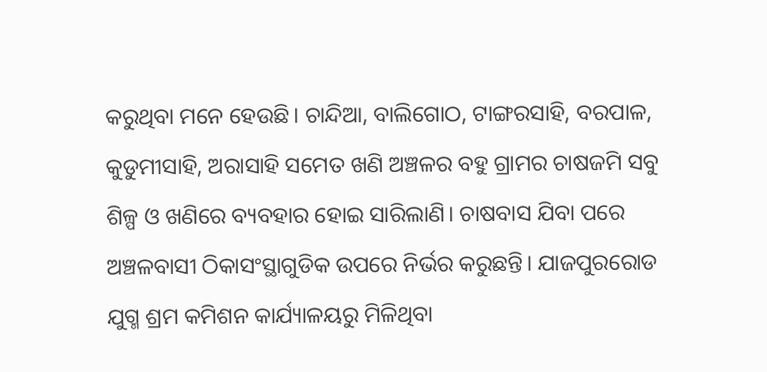କରୁଥିବା ମନେ ହେଉଛି। ଚାନ୍ଦିଆ, ବାଲିଗୋଠ, ଟାଙ୍ଗରସାହି, ବରପାଳ, କୁଡୁମୀସାହି, ଅରାସାହି ସମେତ ଖଣି ଅଞ୍ଚଳର ବହୁ ଗ୍ରାମର ଚାଷଜମି ସବୁ ଶିଳ୍ପ ଓ ଖଣିରେ ବ୍ୟବହାର ହୋଇ ସାରିଲାଣି। ଚାଷବାସ ଯିବା ପରେ ଅଞ୍ଚଳବାସୀ ଠିକାସଂସ୍ଥାଗୁଡିକ ଉପରେ ନିର୍ଭର କରୁଛନ୍ତି। ଯାଜପୁରରୋଡ ଯୁଗ୍ମ ଶ୍ରମ କମିଶନ କାର୍ଯ୍ୟାଳୟରୁ ମିଳିଥିବା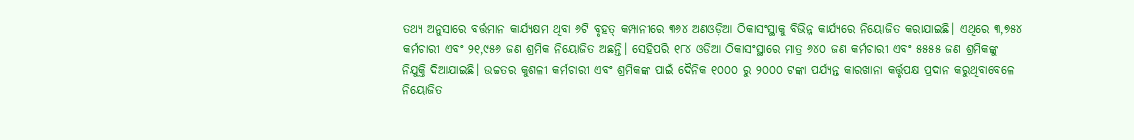ତଥ୍ୟ ଅନୁସାରେ ବର୍ତ୍ତମାନ କାର୍ଯ୍ୟକ୍ଷମ ଥିବା ୬ଟି ବୃହତ୍ କମ୍ପାନୀରେ ୩୬୪ ଅଣଓଡ଼ିଆ ଠିକାସଂସ୍ଥାକୁ ବିଭିନ୍ନ କାର୍ଯ୍ୟରେ ନିୟୋଜିତ କରାଯାଇଛି। ଏଥିରେ ୩,୭୫୪ କର୍ମଚାରୀ ଏବଂ ୨୧,୯୫୬ ଜଣ ଶ୍ରମିକ ନିୟୋଜିତ ଅଛନ୍ତି। ସେହିପରି ୧୮୪ ଓଡିଆ ଠିକାସଂସ୍ଥାରେ ମାତ୍ର ୬୪୦ ଜଣ କର୍ମଚାରୀ ଏବଂ ୫୫୫୫ ଜଣ ଶ୍ରମିକଙ୍କୁ ନିଯୁକ୍ତି ଦିଆଯାଇଛି। ଉଚ୍ଚତର କୁଶଳୀ କର୍ମଚାରୀ ଏବଂ ଶ୍ରମିକଙ୍କ ପାଇଁ ଦୈନିକ ୧୦୦୦ ରୁ ୨୦୦୦ ଟଙ୍କା ପର୍ଯ୍ୟନ୍ତ କାରଖାନା କର୍ତ୍ତୃପକ୍ଷ ପ୍ରଦାନ କରୁଥିବାବେଳେ ନିୟୋଜିତ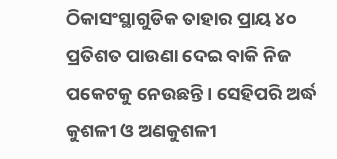ଠିକାସଂସ୍ଥାଗୁଡିକ ତାହାର ପ୍ରାୟ ୪୦ ପ୍ରତିଶତ ପାଉଣା ଦେଇ ବାକି ନିଜ ପକେଟକୁ ନେଉଛନ୍ତି। ସେହିପରି ଅର୍ଦ୍ଧ କୁଶଳୀ ଓ ଅଣକୁଶଳୀ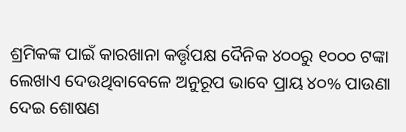ଶ୍ରମିକଙ୍କ ପାଇଁ କାରଖାନା କର୍ତ୍ତୃପକ୍ଷ ଦୈନିକ ୪୦୦ରୁ ୧୦୦୦ ଟଙ୍କା ଲେଖାଏ ଦେଉଥିବାବେଳେ ଅନୁରୂପ ଭାବେ ପ୍ରାୟ ୪୦% ପାଉଣା ଦେଇ ଶୋଷଣ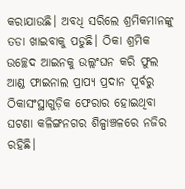କରାଯାଉଛି। ଅବଧି ସରିଲେ ଶ୍ରମିକମାନଙ୍କୁ ତଡା ଖାଇବାକୁ ପଡୁଛି। ଠିକା ଶ୍ରମିକ ଉଚ୍ଛେଦ ଆଇନକୁ ଉଲ୍ଲଂଘନ କରି ଫୁଲ ଆଣ୍ଡ ଫାଇନାଲ ପ୍ରାପ୍ୟ ପ୍ରଦାନ ପୂର୍ବରୁ ଠିକାସଂସ୍ଥାଗୁଡ଼ିକ ଫେରାର ହୋଇଥିବା ଘଟଣା କଳିଙ୍ଗନଗର ଶିଳ୍ପାଞ୍ଚଳରେ ନଜିର ରହିଛି।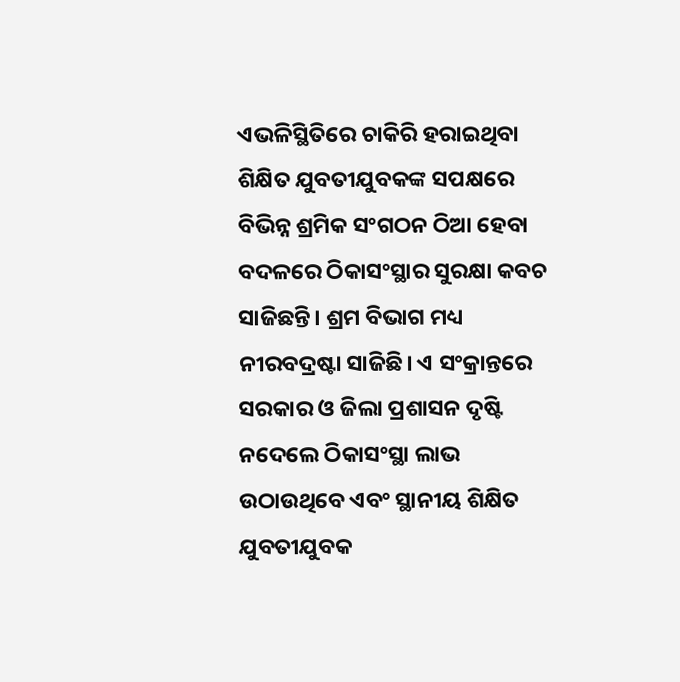ଏଭଳିସ୍ଥିତିରେ ଚାକିରି ହରାଇଥିବା ଶିକ୍ଷିତ ଯୁବତୀଯୁବକଙ୍କ ସପକ୍ଷରେ ବିଭିନ୍ନ ଶ୍ରମିକ ସଂଗଠନ ଠିଆ ହେବା ବଦଳରେ ଠିକାସଂସ୍ଥାର ସୁରକ୍ଷା କବଚ ସାଜିଛନ୍ତି। ଶ୍ରମ ବିଭାଗ ମଧ୍ୟ ନୀରବଦ୍ରଷ୍ଟା ସାଜିଛି। ଏ ସଂକ୍ରାନ୍ତରେ ସରକାର ଓ ଜିଲା ପ୍ରଶାସନ ଦୃଷ୍ଟି ନଦେଲେ ଠିକାସଂସ୍ଥା ଲାଭ ଉଠାଉଥିବେ ଏବଂ ସ୍ଥାନୀୟ ଶିକ୍ଷିତ ଯୁବତୀଯୁବକ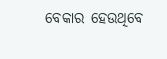ବେକାର ହେଉଥିବେ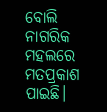ବୋଲି ନାଗରିକ ମହଲରେ ମତପ୍ରକାଶ ପାଇଛି।